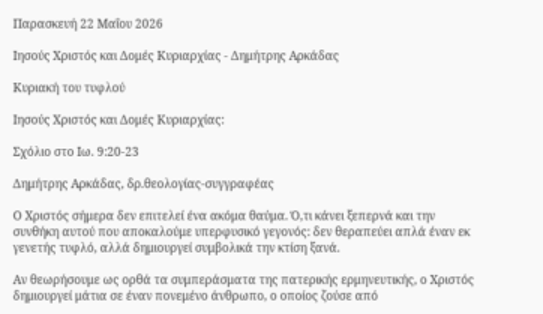Παρασκευή 22 Μαΐου 2026

Ιησούς Χριστός και Δομές Κυριαρχίας - Δημήτρης Αρκάδας

Κυριακή του τυφλού

Ιησούς Χριστός και Δομές Κυριαρχίας:

Σχόλιο στο Ιω. 9:20-23

Δημήτρης Αρκάδας, δρ.θεολογίας-συγγραφέας

Ο Χριστός σήμερα δεν επιτελεί ένα ακόμα θαύμα. Ό,τι κάνει ξεπερνά και την συνθήκη αυτού που αποκαλούμε υπερφυσικό γεγονός: δεν θεραπεύει απλά έναν εκ γενετής τυφλό, αλλά δημιουργεί συμβολικά την κτίση ξανά.

Αν θεωρήσουμε ως ορθά τα συμπεράσματα της πατερικής ερμηνευτικής, ο Χριστός δημιουργεί μάτια σε έναν πονεμένο άνθρωπο, ο οποίος ζούσε από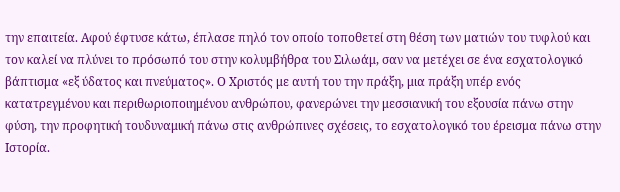την επαιτεία. Αφού έφτυσε κάτω, έπλασε πηλό τον οποίο τοποθετεί στη θέση των ματιών του τυφλού και τον καλεί να πλύνει το πρόσωπό του στην κολυμβήθρα του Σιλωάμ, σαν να μετέχει σε ένα εσχατολογικό βάπτισμα «εξ ύδατος και πνεύματος». Ο Χριστός με αυτή του την πράξη, μια πράξη υπέρ ενός κατατρεγμένου και περιθωριοποιημένου ανθρώπου, φανερώνει την μεσσιανική του εξουσία πάνω στην φύση, την προφητική τουδυναμική πάνω στις ανθρώπινες σχέσεις, το εσχατολογικό του έρεισμα πάνω στην Ιστορία.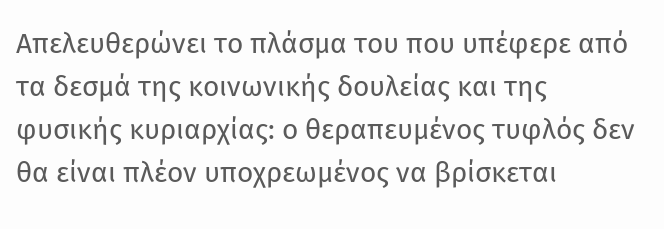Απελευθερώνει το πλάσμα του που υπέφερε από τα δεσμά της κοινωνικής δουλείας και της φυσικής κυριαρχίας: ο θεραπευμένος τυφλός δεν θα είναι πλέον υποχρεωμένος να βρίσκεται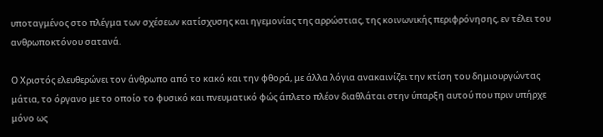υποταγμένος στο πλέγμα των σχέσεων κατίσχυσης και ηγεμονίας της αρρώστιας, της κοινωνικής περιφρόνησης, εν τέλει του ανθρωποκτόνου σατανά.

Ο Χριστός ελευθερώνει τον άνθρωπο από το κακό και την φθορά, με άλλα λόγια ανακαινίζει την κτίση του δημιουργώντας μάτια, το όργανο με το οποίο το φυσικό και πνευματικό φώς άπλετο πλέον διαθλάται στην ύπαρξη αυτού που πριν υπήρχε μόνο ως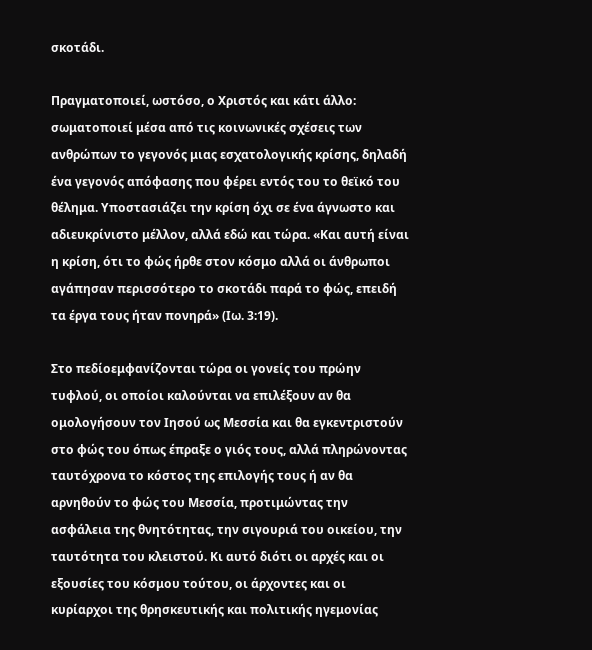σκοτάδι.

Πραγματοποιεί, ωστόσο, ο Χριστός και κάτι άλλο: σωματοποιεί μέσα από τις κοινωνικές σχέσεις των ανθρώπων το γεγονός μιας εσχατολογικής κρίσης, δηλαδή ένα γεγονός απόφασης που φέρει εντός του το θεϊκό του θέλημα. Υποστασιάζει την κρίση όχι σε ένα άγνωστο και αδιευκρίνιστο μέλλον, αλλά εδώ και τώρα. «Και αυτή είναι η κρίση, ότι το φώς ήρθε στον κόσμο αλλά οι άνθρωποι αγάπησαν περισσότερο το σκοτάδι παρά το φώς, επειδή τα έργα τους ήταν πονηρά» (Ιω. 3:19).

Στο πεδίοεμφανίζονται τώρα οι γονείς του πρώην τυφλού, οι οποίοι καλούνται να επιλέξουν αν θα ομολογήσουν τον Ιησού ως Μεσσία και θα εγκεντριστούν στο φώς του όπως έπραξε ο γιός τους, αλλά πληρώνοντας ταυτόχρονα το κόστος της επιλογής τους ή αν θα αρνηθούν το φώς του Μεσσία, προτιμώντας την ασφάλεια της θνητότητας, την σιγουριά του οικείου, την ταυτότητα του κλειστού. Κι αυτό διότι οι αρχές και οι εξουσίες του κόσμου τούτου, οι άρχοντες και οι κυρίαρχοι της θρησκευτικής και πολιτικής ηγεμονίας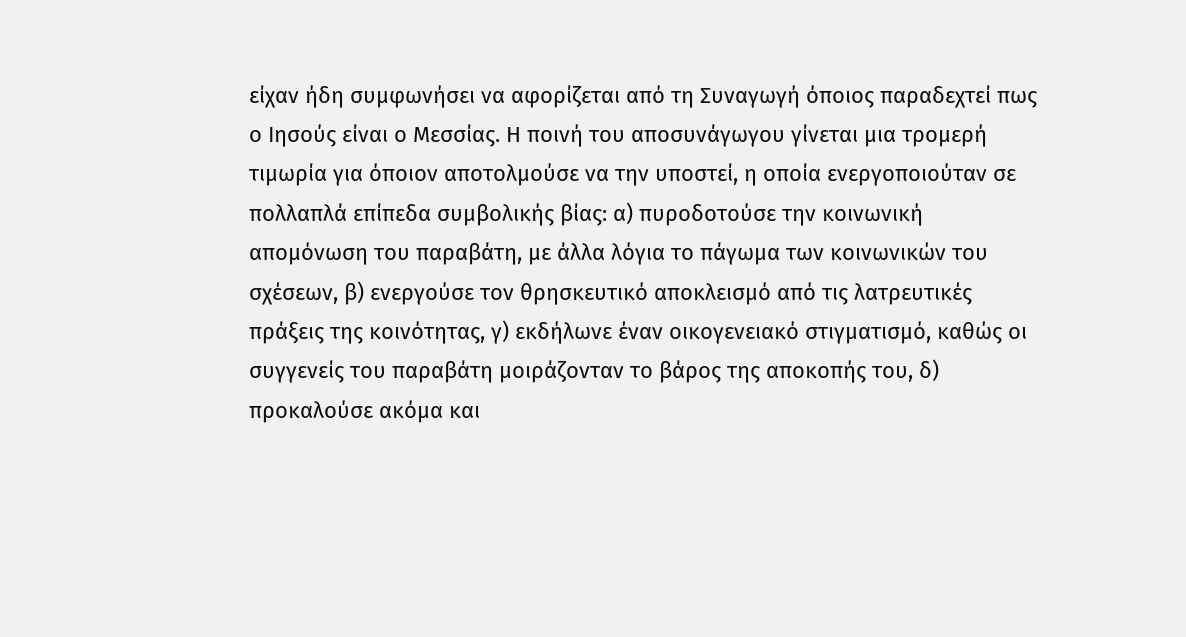είχαν ήδη συμφωνήσει να αφορίζεται από τη Συναγωγή όποιος παραδεχτεί πως ο Ιησούς είναι ο Μεσσίας. Η ποινή του αποσυνάγωγου γίνεται μια τρομερή τιμωρία για όποιον αποτολμούσε να την υποστεί, η οποία ενεργοποιούταν σε πολλαπλά επίπεδα συμβολικής βίας: α) πυροδοτούσε την κοινωνική απομόνωση του παραβάτη, με άλλα λόγια το πάγωμα των κοινωνικών του σχέσεων, β) ενεργούσε τον θρησκευτικό αποκλεισμό από τις λατρευτικές πράξεις της κοινότητας, γ) εκδήλωνε έναν οικογενειακό στιγματισμό, καθώς οι συγγενείς του παραβάτη μοιράζονταν το βάρος της αποκοπής του, δ) προκαλούσε ακόμα και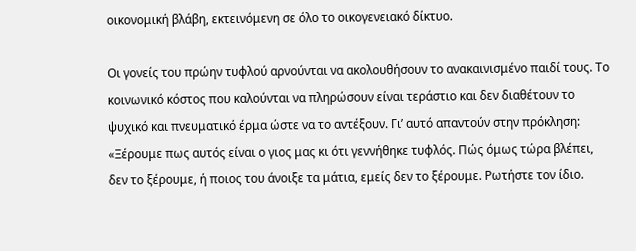οικονομική βλάβη, εκτεινόμενη σε όλο το οικογενειακό δίκτυο.

Οι γονείς του πρώην τυφλού αρνούνται να ακολουθήσουν το ανακαινισμένο παιδί τους. Το κοινωνικό κόστος που καλούνται να πληρώσουν είναι τεράστιο και δεν διαθέτουν το ψυχικό και πνευματικό έρμα ώστε να το αντέξουν. Γι’ αυτό απαντούν στην πρόκληση: «Ξέρουμε πως αυτός είναι ο γιος μας κι ότι γεννήθηκε τυφλός. Πώς όμως τώρα βλέπει, δεν το ξέρουμε, ή ποιος του άνοιξε τα μάτια, εμείς δεν το ξέρουμε. Ρωτήστε τον ίδιο.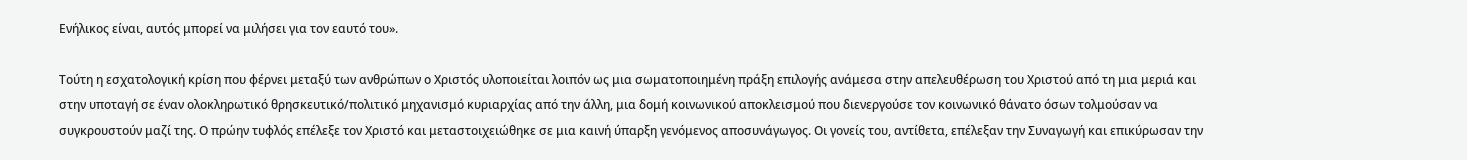Ενήλικος είναι, αυτός μπορεί να μιλήσει για τον εαυτό του».

Τούτη η εσχατολογική κρίση που φέρνει μεταξύ των ανθρώπων ο Χριστός υλοποιείται λοιπόν ως μια σωματοποιημένη πράξη επιλογής ανάμεσα στην απελευθέρωση του Χριστού από τη μια μεριά και στην υποταγή σε έναν ολοκληρωτικό θρησκευτικό/πολιτικό μηχανισμό κυριαρχίας από την άλλη, μια δομή κοινωνικού αποκλεισμού που διενεργούσε τον κοινωνικό θάνατο όσων τολμούσαν να συγκρουστούν μαζί της. Ο πρώην τυφλός επέλεξε τον Χριστό και μεταστοιχειώθηκε σε μια καινή ύπαρξη γενόμενος αποσυνάγωγος. Οι γονείς του, αντίθετα, επέλεξαν την Συναγωγή και επικύρωσαν την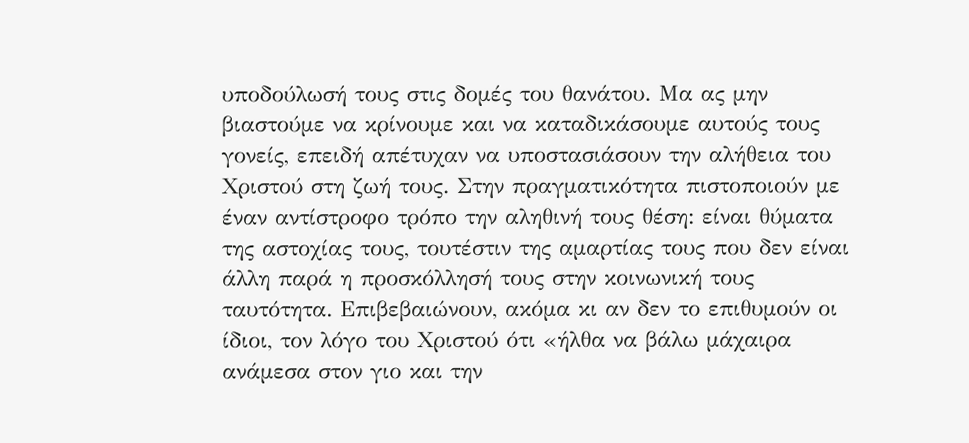υποδούλωσή τους στις δομές του θανάτου. Μα ας μην βιαστούμε να κρίνουμε και να καταδικάσουμε αυτούς τους γονείς, επειδή απέτυχαν να υποστασιάσουν την αλήθεια του Χριστού στη ζωή τους. Στην πραγματικότητα πιστοποιούν με έναν αντίστροφο τρόπο την αληθινή τους θέση: είναι θύματα της αστοχίας τους, τουτέστιν της αμαρτίας τους που δεν είναι άλλη παρά η προσκόλλησή τους στην κοινωνική τους ταυτότητα. Επιβεβαιώνουν, ακόμα κι αν δεν το επιθυμούν οι ίδιοι, τον λόγο του Χριστού ότι «ήλθα να βάλω μάχαιρα ανάμεσα στον γιο και την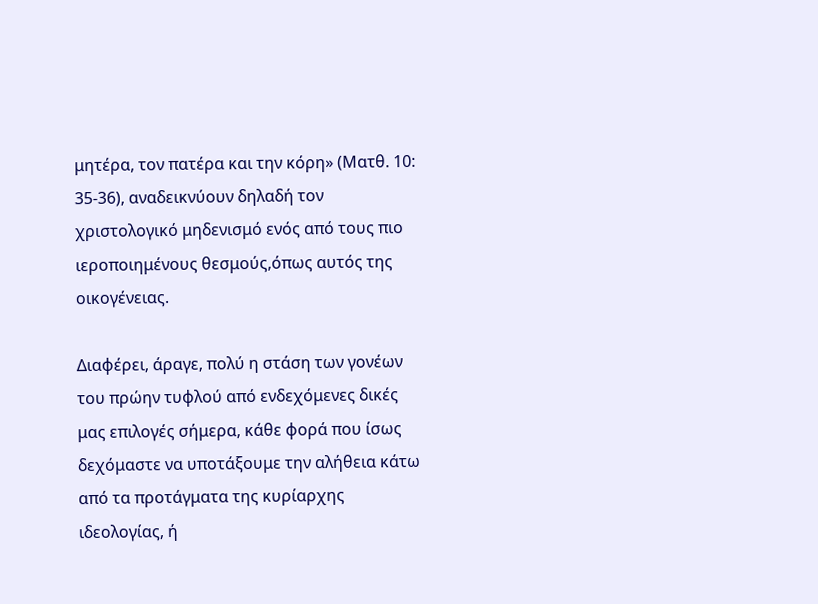μητέρα, τον πατέρα και την κόρη» (Ματθ. 10: 35-36), αναδεικνύουν δηλαδή τον χριστολογικό μηδενισμό ενός από τους πιο ιεροποιημένους θεσμούς,όπως αυτός της οικογένειας.

Διαφέρει, άραγε, πολύ η στάση των γονέων του πρώην τυφλού από ενδεχόμενες δικές μας επιλογές σήμερα, κάθε φορά που ίσως δεχόμαστε να υποτάξουμε την αλήθεια κάτω από τα προτάγματα της κυρίαρχης ιδεολογίας, ή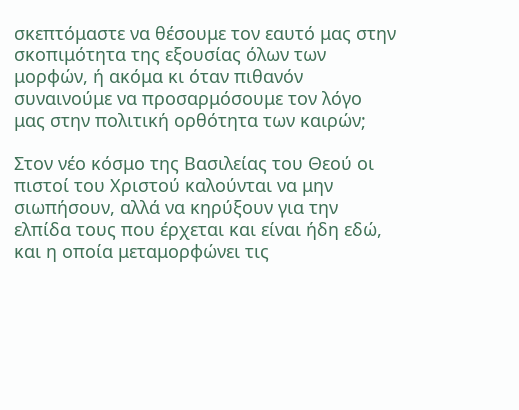σκεπτόμαστε να θέσουμε τον εαυτό μας στην σκοπιμότητα της εξουσίας όλων των μορφών, ή ακόμα κι όταν πιθανόν συναινούμε να προσαρμόσουμε τον λόγο μας στην πολιτική ορθότητα των καιρών;

Στον νέο κόσμο της Βασιλείας του Θεού οι πιστοί του Χριστού καλούνται να μην σιωπήσουν, αλλά να κηρύξουν για την ελπίδα τους που έρχεται και είναι ήδη εδώ, και η οποία μεταμορφώνει τις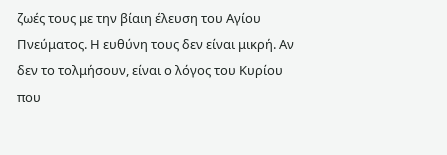ζωές τους με την βίαιη έλευση του Αγίου Πνεύματος. Η ευθύνη τους δεν είναι μικρή. Αν δεν το τολμήσουν, είναι ο λόγος του Κυρίου που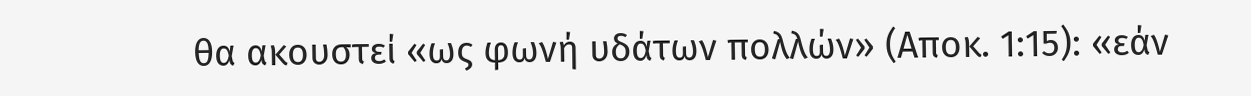θα ακουστεί «ως φωνή υδάτων πολλών» (Αποκ. 1:15): «εάν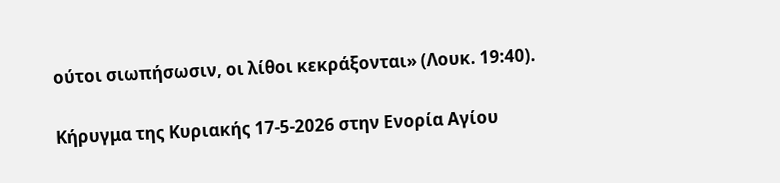ούτοι σιωπήσωσιν, οι λίθοι κεκράξονται» (Λουκ. 19:40).

Κήρυγμα της Κυριακής 17-5-2026 στην Ενορία Αγίου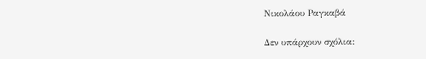Νικολάου Ραγκαβά

Δεν υπάρχουν σχόλια: